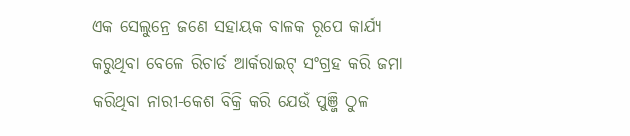ଏକ ସେଲୁନ୍ରେ ଜଣେ ସହାୟକ ବାଳକ ରୂପେ କାର୍ଯ୍ୟ କରୁଥିବା ବେଳେ ରିଚାର୍ଡ ଆର୍କରାଇଟ୍ ସଂଗ୍ରହ କରି ଜମା କରିଥିବା ନାରୀ-କେଶ ବିକ୍ରି କରି ଯେଉଁ ପୁଞ୍ଜି ଠୁଳ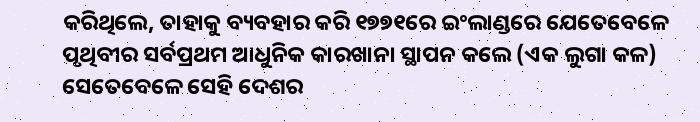କରିଥିଲେ, ତାହାକୁ ବ୍ୟବହାର କରି ୧୭୭୧ରେ ଇଂଲାଣ୍ଡରେ ଯେତେବେଳେ ପୃଥିବୀର ସର୍ବପ୍ରଥମ ଆଧୁନିକ କାରଖାନା ସ୍ଥାପନ କଲେ (ଏକ ଲୁଗା କଳ) ସେତେବେଳେ ସେହି ଦେଶର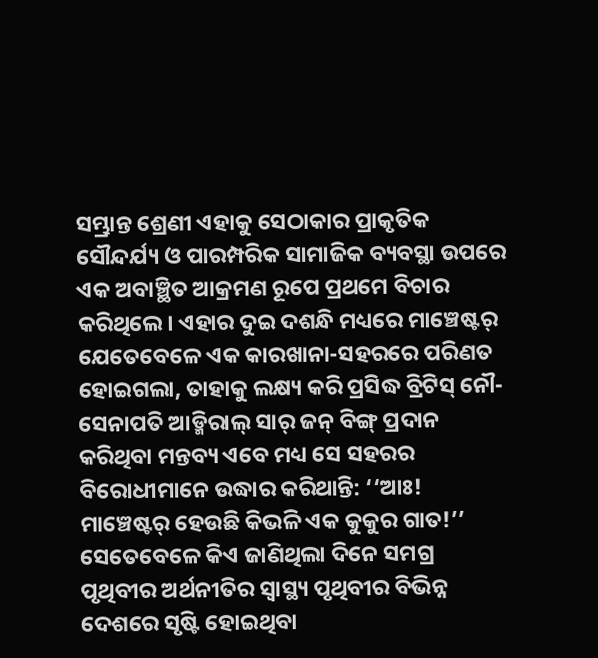ସମ୍ଭ୍ରାନ୍ତ ଶ୍ରେଣୀ ଏହାକୁ ସେଠାକାର ପ୍ରାକୃତିକ ସୌନ୍ଦର୍ଯ୍ୟ ଓ ପାରମ୍ପରିକ ସାମାଜିକ ବ୍ୟବସ୍ଥା ଉପରେ ଏକ ଅବାଞ୍ଛିତ ଆକ୍ରମଣ ରୂପେ ପ୍ରଥମେ ବିଚାର କରିଥିଲେ। ଏହାର ଦୁଇ ଦଶନ୍ଧି ମଧ୍ୟରେ ମାଞ୍ଚେଷ୍ଟର୍ ଯେତେବେଳେ ଏକ କାରଖାନା-ସହରରେ ପରିଣତ ହୋଇଗଲା, ତାହାକୁ ଲକ୍ଷ୍ୟ କରି ପ୍ରସିଦ୍ଧ ବ୍ରିଟିସ୍ ନୌ-ସେନାପତି ଆଡ୍ମିରାଲ୍ ସାର୍ ଜନ୍ ବିଙ୍ଗ୍ ପ୍ରଦାନ କରିଥିବା ମନ୍ତବ୍ୟ ଏବେ ମଧ୍ୟ ସେ ସହରର ବିରୋଧୀମାନେ ଉଦ୍ଧାର କରିଥାନ୍ତି: ‘‘ଆଃ! ମାଞ୍ଚେଷ୍ଟର୍ ହେଉଛି କିଭଳି ଏକ କୁକୁର ଗାତ!’’
ସେତେବେଳେ କିଏ ଜାଣିଥିଲା ଦିନେ ସମଗ୍ର ପୃଥିବୀର ଅର୍ଥନୀତିର ସ୍ବାସ୍ଥ୍ୟ ପୃଥିବୀର ବିଭିନ୍ନ ଦେଶରେ ସୃଷ୍ଟି ହୋଇଥିବା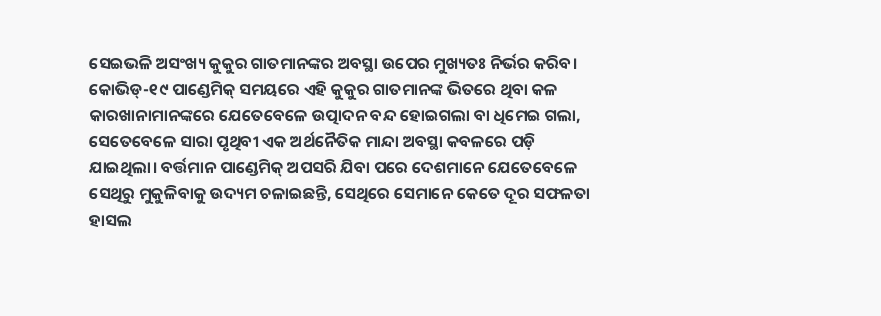ସେଇଭଳି ଅସଂଖ୍ୟ କୁକୁର ଗାତମାନଙ୍କର ଅବସ୍ଥା ଉପେର ମୁଖ୍ୟତଃ ନିର୍ଭର କରିବ। କୋଭିଡ୍-୧୯ ପାଣ୍ଡେମିକ୍ ସମୟରେ ଏହି କୁକୁର ଗାତମାନଙ୍କ ଭିତରେ ଥିବା କଳ କାରଖାନାମାନଙ୍କରେ ଯେତେବେଳେ ଉତ୍ପାଦନ ବନ୍ଦ ହୋଇଗଲା ବା ଧିମେଇ ଗଲା, ସେତେବେଳେ ସାରା ପୃଥିବୀ ଏକ ଅର୍ଥନୈତିକ ମାନ୍ଦା ଅବସ୍ଥା କବଳରେ ପଡ଼ି ଯାଇଥିଲା। ବର୍ତ୍ତମାନ ପାଣ୍ଡେମିକ୍ ଅପସରି ଯିବା ପରେ ଦେଶମାନେ ଯେତେବେଳେ ସେଥିରୁ ମୁକୁଳିବାକୁ ଉଦ୍ୟମ ଚଳାଇଛନ୍ତି, ସେଥିରେ ସେମାନେ କେତେ ଦୂର ସଫଳତା ହାସଲ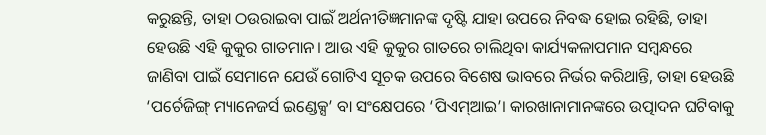କରୁଛନ୍ତି, ତାହା ଠଉରାଇବା ପାଇଁ ଅର୍ଥନୀତିଜ୍ଞମାନଙ୍କ ଦୃଷ୍ଟି ଯାହା ଉପରେ ନିବଦ୍ଧ ହୋଇ ରହିଛି, ତାହା ହେଉଛି ଏହି କୁକୁର ଗାତମାନ। ଆଉ ଏହି କୁକୁର ଗାତରେ ଚାଲିଥିବା କାର୍ଯ୍ୟକଳାପମାନ ସମ୍ବନ୍ଧରେ ଜାଣିବା ପାଇଁ ସେମାନେ ଯେଉଁ ଗୋଟିଏ ସୂଚକ ଉପରେ ବିଶେଷ ଭାବରେ ନିର୍ଭର କରିଥାନ୍ତି, ତାହା ହେଉଛି ‘ପର୍ଚେଜିଙ୍ଗ୍ ମ୍ୟାନେଜର୍ସ ଇଣ୍ଡେକ୍ସ’ ବା ସଂକ୍ଷେପରେ ‘ପିଏମ୍ଆଇ’। କାରଖାନାମାନଙ୍କରେ ଉତ୍ପାଦନ ଘଟିବାକୁ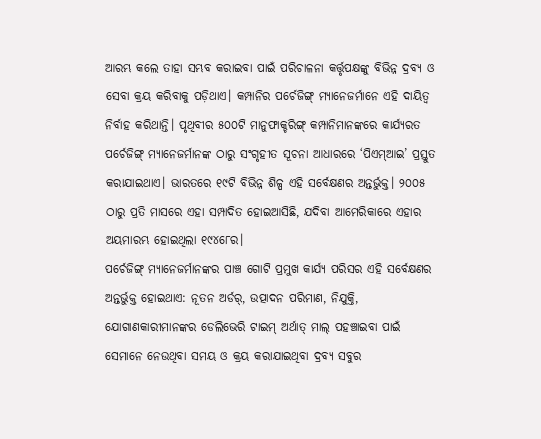ଆରମ୍ଭ କଲେ ତାହା ସମ୍ଭବ କରାଇବା ପାଇଁ ପରିଚାଳନା କର୍ତ୍ତୃପକ୍ଷଙ୍କୁ ବିଭିନ୍ନ ଦ୍ରବ୍ୟ ଓ ସେବା କ୍ରୟ କରିବାକୁ ପଡ଼ିଥାଏ। କମ୍ପାନିର ପର୍ଚେଜିଙ୍ଗ୍ ମ୍ୟାନେଜର୍ମାନେ ଏହି ଦାୟିତ୍ବ ନିର୍ବାହ କରିଥାନ୍ତି। ପୃଥିବୀର ୫୦୦ଟି ମାନୁଫାକ୍ଚରିଙ୍ଗ୍ କମ୍ପାନିମାନଙ୍କରେ କାର୍ଯ୍ୟରତ ପର୍ଚେଜିଙ୍ଗ୍ ମ୍ୟାନେଜର୍ମାନଙ୍କ ଠାରୁ ସଂଗୃହୀତ ସୂଚନା ଆଧାରରେ ‘ପିଏମ୍ଆଇ’ ପ୍ରସ୍ତୁତ କରାଯାଇଥାଏ। ଭାରତରେ ୧୯ଟି ବିଭିନ୍ନ ଶିଳ୍ପ ଏହି ସର୍ବେକ୍ଷଣର ଅନ୍ତର୍ଭୁକ୍ତ। ୨୦୦୫ ଠାରୁ ପ୍ରତି ମାସରେ ଏହା ସମ୍ପାଦିତ ହୋଇଆସିଛି, ଯଦିବା ଆମେରିକାରେ ଏହାର ଅୟମାରମ୍ଭ ହୋଇଥିଲା ୧୯୪୮େର।
ପର୍ଚେଜିଙ୍ଗ୍ ମ୍ୟାନେଜର୍ମାନଙ୍କର ପାଞ୍ଚ ଗୋଟି ପ୍ରମୁଖ କାର୍ଯ୍ୟ ପରିସର ଏହି ସର୍ବେକ୍ଷଣର ଅନ୍ତର୍ଭୁକ୍ତ ହୋଇଥାଏ: ନୂତନ ଅର୍ଡର୍, ଉତ୍ପାଦନ ପରିମାଣ, ନିଯୁକ୍ତି, ଯୋଗାଣକାରୀମାନଙ୍କର ଡେଲିଭେରି ଟାଇମ୍ ଅର୍ଥାତ୍ ମାଲ୍ ପହଞ୍ଚାଇବା ପାଇଁ ସେମାନେ ନେଉଥିବା ସମୟ ଓ କ୍ରୟ କରାଯାଇଥିବା ଦ୍ରବ୍ୟ ସବୁର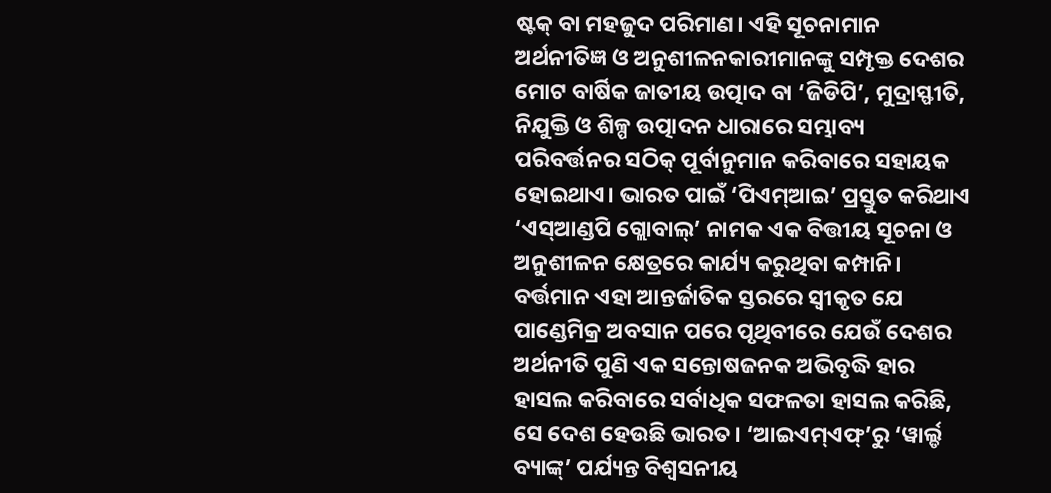ଷ୍ଟକ୍ ବା ମହଜୁଦ ପରିମାଣ। ଏହି ସୂଚନାମାନ ଅର୍ଥନୀତିଜ୍ଞ ଓ ଅନୁଶୀଳନକାରୀମାନଙ୍କୁ ସମ୍ପୃକ୍ତ ଦେଶର ମୋଟ ବାର୍ଷିକ ଜାତୀୟ ଉତ୍ପାଦ ବା ‘ଜିଡିପି’, ମୁଦ୍ରାସ୍ଫୀତି, ନିଯୁକ୍ତି ଓ ଶିଳ୍ପ ଉତ୍ପାଦନ ଧାରାରେ ସମ୍ଭାବ୍ୟ ପରିବର୍ତ୍ତନର ସଠିକ୍ ପୂର୍ବାନୁମାନ କରିବାରେ ସହାୟକ ହୋଇଥାଏ। ଭାରତ ପାଇଁ ‘ପିଏମ୍ଆଇ’ ପ୍ରସ୍ତୁତ କରିଥାଏ ‘ଏସ୍ଆଣ୍ଡପି ଗ୍ଲୋବାଲ୍’ ନାମକ ଏକ ବିତ୍ତୀୟ ସୂଚନା ଓ ଅନୁଶୀଳନ କ୍ଷେତ୍ରରେ କାର୍ଯ୍ୟ କରୁଥିବା କମ୍ପାନି।
ବର୍ତ୍ତମାନ ଏହା ଆନ୍ତର୍ଜାତିକ ସ୍ତରରେ ସ୍ବୀକୃତ ଯେ ପାଣ୍ଡେମିକ୍ର ଅବସାନ ପରେ ପୃଥିବୀରେ ଯେଉଁ ଦେଶର ଅର୍ଥନୀତି ପୁଣି ଏକ ସନ୍ତୋଷଜନକ ଅଭିବୃଦ୍ଧି ହାର ହାସଲ କରିବାରେ ସର୍ବାଧିକ ସଫଳତା ହାସଲ କରିଛି, ସେ ଦେଶ ହେଉଛି ଭାରତ। ‘ଆଇଏମ୍ଏଫ୍’ରୁ ‘ୱାର୍ଲ୍ଡ ବ୍ୟାଙ୍କ୍’ ପର୍ଯ୍ୟନ୍ତ ବିଶ୍ବସନୀୟ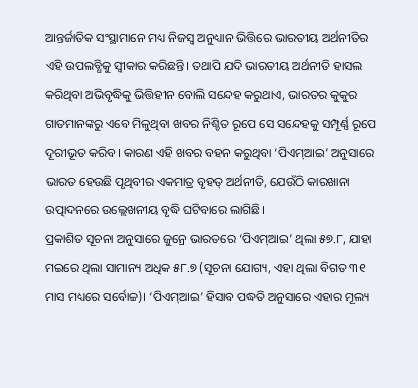ଆନ୍ତର୍ଜାତିକ ସଂସ୍ଥାମାନେ ମଧ୍ୟ ନିଜସ୍ବ ଅନୁଧ୍ୟାନ ଭିତ୍ତିରେ ଭାରତୀୟ ଅର୍ଥନୀତିର ଏହି ଉପଲବ୍ଧିକୁ ସ୍ବୀକାର କରିଛନ୍ତି। ତଥାପି ଯଦି ଭାରତୀୟ ଅର୍ଥନୀତି ହାସଲ କରିଥିବା ଅଭିବୃଦ୍ଧିକୁ ଭିତ୍ତିହୀନ ବୋଲି ସନ୍ଦେହ କରୁଥାଏ, ଭାରତର କୁକୁର ଗାତମାନଙ୍କରୁ ଏବେ ମିଳୁଥିବା ଖବର ନିଶ୍ଚିତ ରୂପେ ସେ ସନ୍ଦେହକୁ ସମ୍ପୂର୍ଣ୍ଣ ରୂପେ ଦୂରୀଭୂତ କରିବ। କାରଣ ଏହି ଖବର ବହନ କରୁଥିବା ‘ପିଏମ୍ଆଇ’ ଅନୁସାରେ ଭାରତ ହେଉଛି ପୃଥିବୀର ଏକମାତ୍ର ବୃହତ୍ ଅର୍ଥନୀତି, ଯେଉଁଠି କାରଖାନା ଉତ୍ପାଦନରେ ଉଲ୍ଲେଖନୀୟ ବୃଦ୍ଧି ଘଟିବାରେ ଲାଗିଛି।
ପ୍ରକାଶିତ ସୂଚନା ଅନୁସାରେ ଜୁନ୍ରେ ଭାରତରେ ‘ପିଏମ୍ଆଇ’ ଥିଲା ୫୭.୮, ଯାହା ମଇରେ ଥିଲା ସାମାନ୍ୟ ଅଧିକ ୫୮.୭ (ସୂଚନା ଯୋଗ୍ୟ, ଏହା ଥିଲା ବିଗତ ୩୧ ମାସ ମଧ୍ୟରେ ସର୍ବୋଚ୍ଚ)। ‘ପିଏମ୍ଆଇ’ ହିସାବ ପଦ୍ଧତି ଅନୁସାରେ ଏହାର ମୂଲ୍ୟ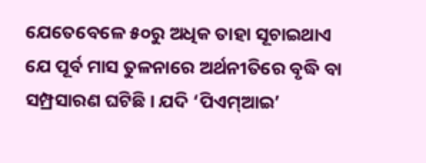ଯେତେବେଳେ ୫୦ରୁ ଅଧିକ ତାହା ସୂଚାଇଥାଏ ଯେ ପୂର୍ବ ମାସ ତୁଳନାରେ ଅର୍ଥନୀତିରେ ବୃଦ୍ଧି ବା ସମ୍ପ୍ରସାରଣ ଘଟିଛି। ଯଦି ‘ପିଏମ୍ଆଇ’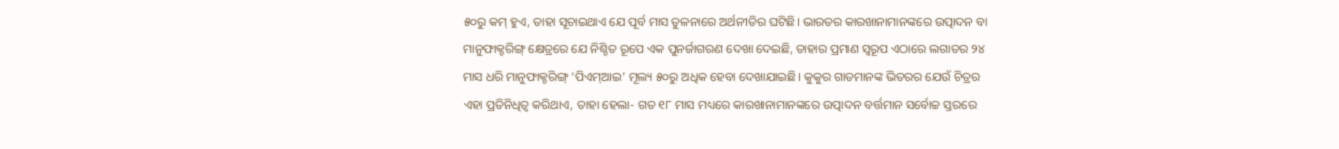୫୦ରୁ କମ୍ ହୁଏ, ତାହା ସୂଚାଇଥାଏ ଯେ ପୂର୍ବ ମାସ ତୁଳନାରେ ଅର୍ଥନୀତିର ଘଟିଛି। ଭାରତର କାରଖାନାମାନଙ୍କରେ ଉତ୍ପାଦନ ବା ମାନୁଫାକ୍ଚରିଙ୍ଗ୍ କ୍ଷେତ୍ରରେ ଯେ ନିଶ୍ଚିତ ରୂପେ ଏକ ପୁନର୍ଜାଗରଣ ଦେଖା ଦେଇଛି, ତାହାର ପ୍ରମାଣ ସ୍ବରୂପ ଏଠାରେ ଲଗାତର ୨୪ ମାସ ଧରି ମାନୁଫାକ୍ଚରିଙ୍ଗ୍ ‘ପିଏମ୍ଆଇ’ ମୂଲ୍ୟ ୫୦ରୁ ଅଧିକ ହେବା ଦେଖାଯାଇଛି। କୁକୁର ଗାତମାନଙ୍କ ଭିତରର ଯେଉଁ ଚିତ୍ରର ଏହା ପ୍ରତିନିଧିତ୍ବ କରିଥାଏ, ତାହା ହେଲା- ଗତ ୧୮ ମାସ ମଧ୍ୟରେ କାରଖାନାମାନଙ୍କରେ ଉତ୍ପାଦନ ବର୍ତ୍ତମାନ ସର୍ବୋଚ୍ଚ ସ୍ତରରେ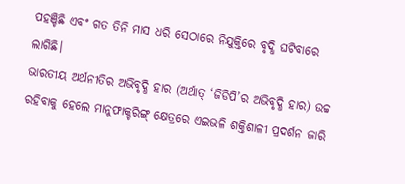ପହଞ୍ଚିଛି ଏବଂ ଗତ ତିନି ମାସ ଧରି ସେଠାରେ ନିଯୁକ୍ତିରେ ବୃଦ୍ଧି ଘଟିବାରେ ଲାଗିଛି।
ଭାରତୀୟ ଅର୍ଥନୀତିର ଅଭିବୃଦ୍ଧି ହାର (ଅର୍ଥାତ୍ ‘ଜିଡିପି’ର ଅଭିବୃଦ୍ଧି ହାର) ଉଚ୍ଚ ରହିବାକୁ ହେଲେ ମାନୁଫାକ୍ଚରିଙ୍ଗ୍ କ୍ଷେତ୍ରରେ ଏଇଭଳି ଶକ୍ତିଶାଳୀ ପ୍ରଦର୍ଶନ ଜାରି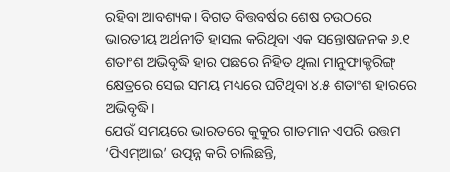ରହିବା ଆବଶ୍ୟକ। ବିଗତ ବିତ୍ତବର୍ଷର ଶେଷ ଚଉଠରେ ଭାରତୀୟ ଅର୍ଥନୀତି ହାସଲ କରିଥିବା ଏକ ସନ୍ତୋଷଜନକ ୬.୧ ଶତାଂଶ ଅଭିବୃଦ୍ଧି ହାର ପଛରେ ନିହିତ ଥିଲା ମାନୁଫାକ୍ଚରିଙ୍ଗ୍ କ୍ଷେତ୍ରରେ ସେଇ ସମୟ ମଧ୍ୟରେ ଘଟିଥିବା ୪.୫ ଶତାଂଶ ହାରରେ ଅଭିବୃଦ୍ଧି।
ଯେଉଁ ସମୟରେ ଭାରତରେ କୁକୁର ଗାତମାନ ଏପରି ଉତ୍ତମ ‘ପିଏମ୍ଆଇ’ ଉତ୍ପନ୍ନ କରି ଚାଲିଛନ୍ତି,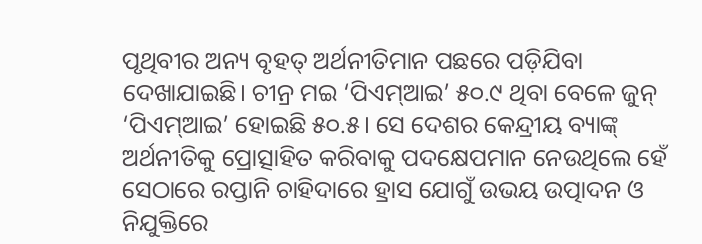ପୃଥିବୀର ଅନ୍ୟ ବୃହତ୍ ଅର୍ଥନୀତିମାନ ପଛରେ ପଡ଼ିଯିବା ଦେଖାଯାଇଛି। ଚୀନ୍ର ମଇ ‘ପିଏମ୍ଆଇ’ ୫୦.୯ ଥିବା ବେଳେ ଜୁନ୍ ‘ପିଏମ୍ଆଇ’ ହୋଇଛି ୫୦.୫। ସେ ଦେଶର କେନ୍ଦ୍ରୀୟ ବ୍ୟାଙ୍କ୍ ଅର୍ଥନୀତିକୁ ପ୍ରୋତ୍ସାହିତ କରିବାକୁ ପଦକ୍ଷେପମାନ ନେଉଥିଲେ ହେଁ ସେଠାରେ ରପ୍ତାନି ଚାହିଦାରେ ହ୍ରାସ ଯୋଗୁଁ ଉଭୟ ଉତ୍ପାଦନ ଓ ନିଯୁକ୍ତିରେ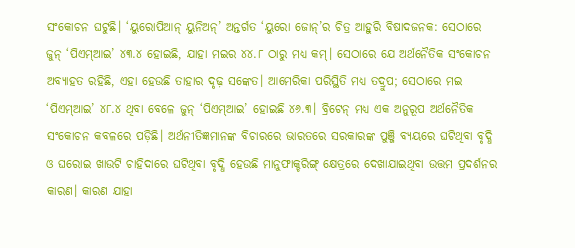ସଂକୋଚନ ଘଟୁଛି। ‘ୟୁରୋପିଆନ୍ ୟୁନିଅନ୍’ ଅନ୍ତର୍ଗତ ‘ୟୁରୋ ଜୋନ୍’ର ଚିତ୍ର ଆହୁରି ବିଷାଦଜନକ: ସେଠାରେ ଜୁନ୍ ‘ପିଏମ୍ଆଇ’ ୪୩.୪ ହୋଇଛି, ଯାହା ମଇର ୪୪.୮ ଠାରୁ ମଧ୍ୟ କମ୍। ସେଠାରେ ଯେ ଅର୍ଥନୈତିକ ସଂକୋଚନ ଅବ୍ୟାହତ ରହିଛି, ଏହା ହେଉଛି ତାହାର ଦୃଢ଼ ସଙ୍କେତ। ଆମେରିକା ପରିସ୍ଥିତି ମଧ୍ୟ ତଦ୍ରୁପ; ସେଠାରେ ମଇ ‘ପିଏମ୍ଆଇ’ ୪୮.୪ ଥିବା ବେଳେ ଜୁନ୍ ‘ପିଏମ୍ଆଇ’ ହୋଇଛି ୪୬.୩। ବ୍ରିଟେନ୍ ମଧ୍ୟ ଏକ ଅନୁରୂପ ଅର୍ଥନୈତିକ ସଂକୋଚନ କବଳରେ ପଡ଼ିଛି। ଅର୍ଥନୀତିଜ୍ଞମାନଙ୍କ ବିଚାରରେ ଭାରତରେ ସରକାରଙ୍କ ପୁଞ୍ଜି ବ୍ୟୟରେ ଘଟିଥିବା ବୃଦ୍ଧି ଓ ଘରୋଇ ଖାଉଟି ଚାହିଦାରେ ଘଟିଥିବା ବୃଦ୍ଧି ହେଉଛି ମାନୁଫାକ୍ଚରିଙ୍ଗ୍ କ୍ଷେତ୍ରରେ ଦେଖାଯାଇଥିବା ଉତ୍ତମ ପ୍ରଦର୍ଶନର କାରଣ। କାରଣ ଯାହା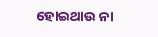ହୋଇଥାଉ ନା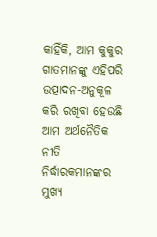କାହିଁକି, ଆମ କୁକୁର ଗାତମାନଙ୍କୁ ଏହିପରି ଉତ୍ପାଦନ-ଅନୁକୂଳ କରି ରଖିବା ହେଉଛି ଆମ ଅର୍ଥନୈତିକ ନୀତି ନିର୍ଦ୍ଧାରକମାନଙ୍କର ମୁଖ୍ୟ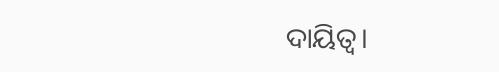ଦାୟିତ୍ବ।